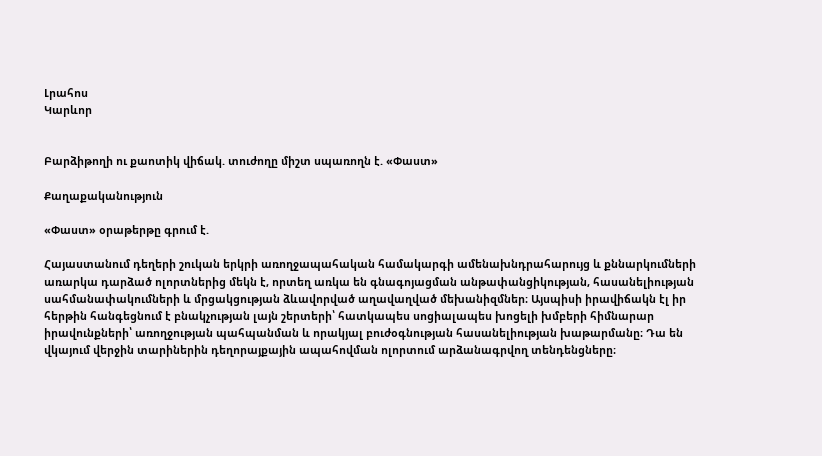Լրահոս
Կարևոր


Բարձիթողի ու քաոտիկ վիճակ. տուժողը միշտ սպառողն է. «Փաստ»

Քաղաքականություն

«Փաստ» օրաթերթը գրում է.

Հայաստանում դեղերի շուկան երկրի առողջապահական համակարգի ամենախնդրահարույց և քննարկումների առարկա դարձած ոլորտներից մեկն է, որտեղ առկա են գնագոյացման անթափանցիկության, հասանելիության սահմանափակումների և մրցակցության ձևավորված աղավաղված մեխանիզմներ։ Այսպիսի իրավիճակն էլ իր հերթին հանգեցնում է բնակչության լայն շերտերի՝ հատկապես սոցիալապես խոցելի խմբերի հիմնարար իրավունքների՝ առողջության պահպանման և որակյալ բուժօգնության հասանելիության խաթարմանը։ Դա են վկայում վերջին տարիներին դեղորայքային ապահովման ոլորտում արձանագրվող տենդենցները։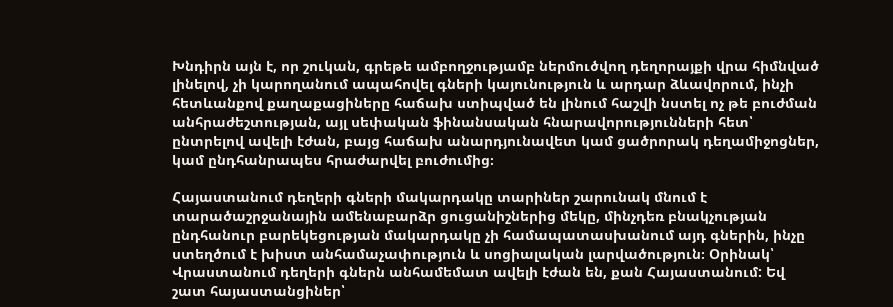Խնդիրն այն է, որ շուկան, գրեթե ամբողջությամբ ներմուծվող դեղորայքի վրա հիմնված լինելով, չի կարողանում ապահովել գների կայունություն և արդար ձևավորում, ինչի հետևանքով քաղաքացիները հաճախ ստիպված են լինում հաշվի նստել ոչ թե բուժման անհրաժեշտության, այլ սեփական ֆինանսական հնարավորությունների հետ՝ ընտրելով ավելի էժան, բայց հաճախ անարդյունավետ կամ ցածրորակ դեղամիջոցներ, կամ ընդհանրապես հրաժարվել բուժումից։

Հայաստանում դեղերի գների մակարդակը տարիներ շարունակ մնում է տարածաշրջանային ամենաբարձր ցուցանիշներից մեկը, մինչդեռ բնակչության ընդհանուր բարեկեցության մակարդակը չի համապատասխանում այդ գներին, ինչը ստեղծում է խիստ անհամաչափություն և սոցիալական լարվածություն։ Օրինակ՝ Վրաստանում դեղերի գներն անհամեմատ ավելի էժան են, քան Հայաստանում: Եվ շատ հայաստանցիներ՝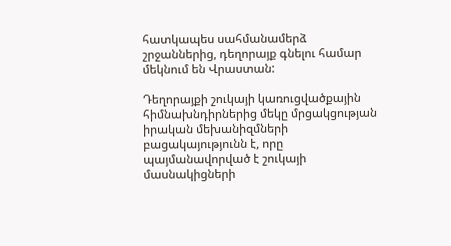հատկապես սահմանամերձ շրջաններից, դեղորայք գնելու համար մեկնում են Վրաստան:

Դեղորայքի շուկայի կառուցվածքային հիմնախնդիրներից մեկը մրցակցության իրական մեխանիզմների բացակայությունն է, որը պայմանավորված է շուկայի մասնակիցների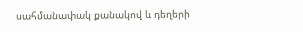սահմանափակ քանակով և դեղերի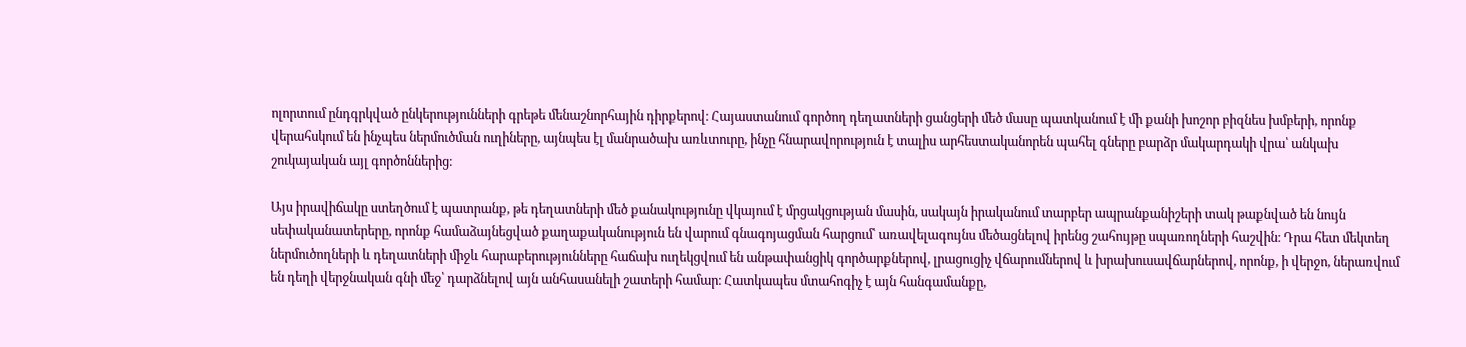ոլորտում ընդգրկված ընկերությունների գրեթե մենաշնորհային դիրքերով։ Հայաստանում գործող դեղատների ցանցերի մեծ մասը պատկանում է մի քանի խոշոր բիզնես խմբերի, որոնք վերահսկում են ինչպես ներմուծման ուղիները, այնպես էլ մանրածախ առևտուրը, ինչը հնարավորություն է տալիս արհեստականորեն պահել գները բարձր մակարդակի վրա՝ անկախ շուկայական այլ գործոններից։

Այս իրավիճակը ստեղծում է պատրանք, թե դեղատների մեծ քանակությունը վկայում է մրցակցության մասին, սակայն իրականում տարբեր ապրանքանիշերի տակ թաքնված են նույն սեփականատերերը, որոնք համաձայնեցված քաղաքականություն են վարում գնագոյացման հարցում՝ առավելագույնս մեծացնելով իրենց շահույթը սպառողների հաշվին։ Դրա հետ մեկտեղ ներմուծողների և դեղատների միջև հարաբերությունները հաճախ ուղեկցվում են անթափանցիկ գործարքներով, լրացուցիչ վճարումներով և խրախուսավճարներով, որոնք, ի վերջո, ներառվում են դեղի վերջնական գնի մեջ՝ դարձնելով այն անհասանելի շատերի համար։ Հատկապես մտահոգիչ է այն հանգամանքը,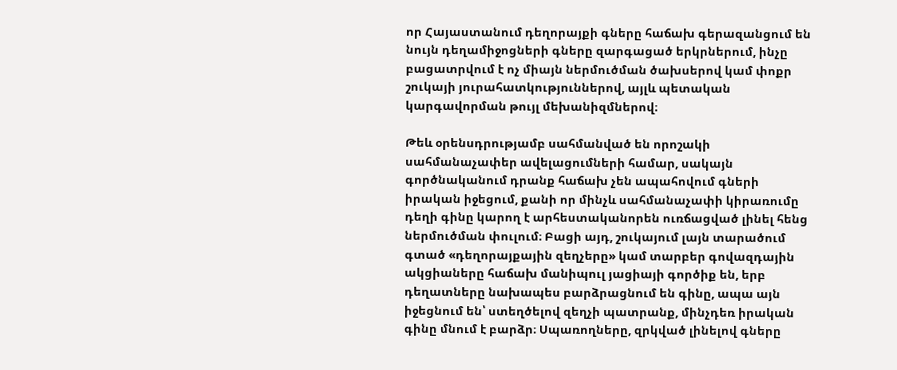որ Հայաստանում դեղորայքի գները հաճախ գերազանցում են նույն դեղամիջոցների գները զարգացած երկրներում, ինչը բացատրվում է ոչ միայն ներմուծման ծախսերով կամ փոքր շուկայի յուրահատկություններով, այլև պետական կարգավորման թույլ մեխանիզմներով։

Թեև օրենսդրությամբ սահմանված են որոշակի սահմանաչափեր ավելացումների համար, սակայն գործնականում դրանք հաճախ չեն ապահովում գների իրական իջեցում, քանի որ մինչև սահմանաչափի կիրառումը դեղի գինը կարող է արհեստականորեն ուռճացված լինել հենց ներմուծման փուլում։ Բացի այդ, շուկայում լայն տարածում գտած «դեղորայքային զեղչերը» կամ տարբեր գովազդային ակցիաները հաճախ մանիպուլ յացիայի գործիք են, երբ դեղատները նախապես բարձրացնում են գինը, ապա այն իջեցնում են՝ ստեղծելով զեղչի պատրանք, մինչդեռ իրական գինը մնում է բարձր։ Սպառողները, զրկված լինելով գները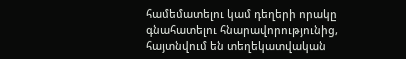համեմատելու կամ դեղերի որակը գնահատելու հնարավորությունից, հայտնվում են տեղեկատվական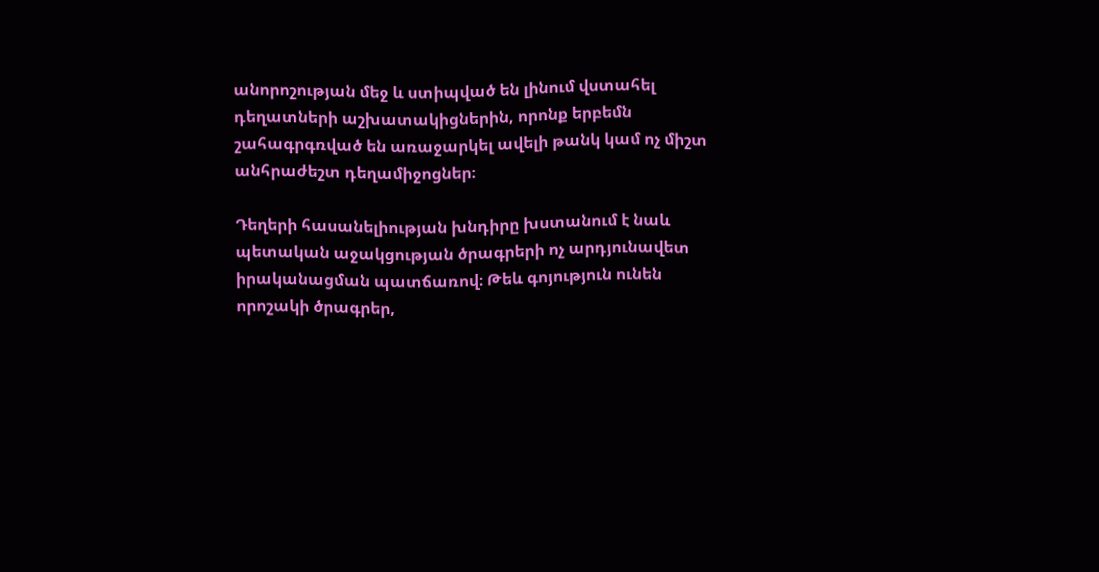անորոշության մեջ և ստիպված են լինում վստահել դեղատների աշխատակիցներին, որոնք երբեմն շահագրգռված են առաջարկել ավելի թանկ կամ ոչ միշտ անհրաժեշտ դեղամիջոցներ։

Դեղերի հասանելիության խնդիրը խստանում է նաև պետական աջակցության ծրագրերի ոչ արդյունավետ իրականացման պատճառով։ Թեև գոյություն ունեն որոշակի ծրագրեր,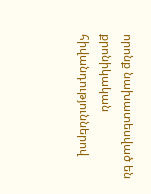որոնք նախատեսված են քրոնիկական հիվանդություններով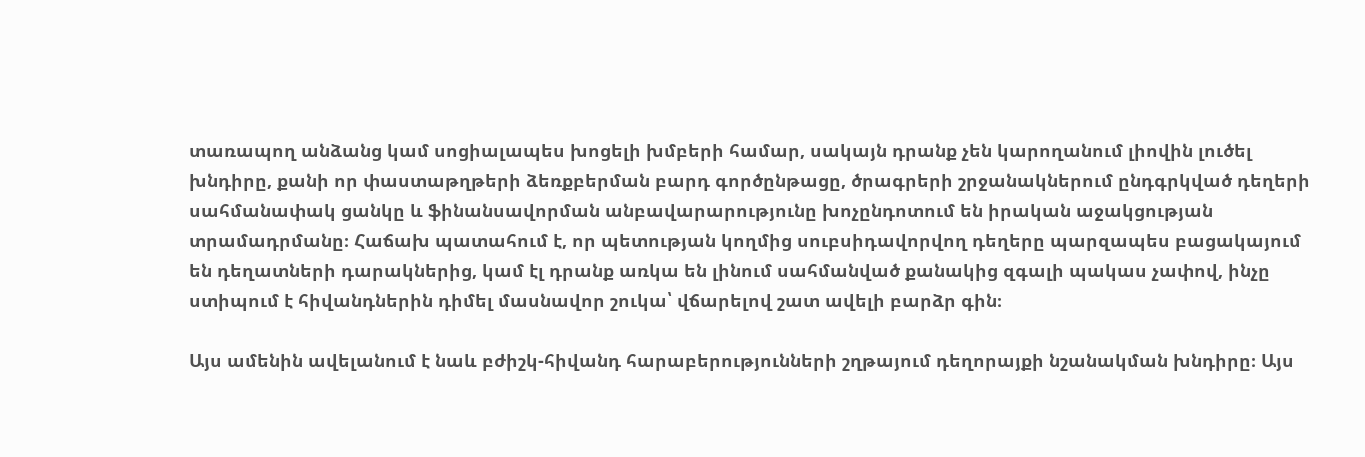տառապող անձանց կամ սոցիալապես խոցելի խմբերի համար, սակայն դրանք չեն կարողանում լիովին լուծել խնդիրը, քանի որ փաստաթղթերի ձեռքբերման բարդ գործընթացը, ծրագրերի շրջանակներում ընդգրկված դեղերի սահմանափակ ցանկը և ֆինանսավորման անբավարարությունը խոչընդոտում են իրական աջակցության տրամադրմանը։ Հաճախ պատահում է, որ պետության կողմից սուբսիդավորվող դեղերը պարզապես բացակայում են դեղատների դարակներից, կամ էլ դրանք առկա են լինում սահմանված քանակից զգալի պակաս չափով, ինչը ստիպում է հիվանդներին դիմել մասնավոր շուկա՝ վճարելով շատ ավելի բարձր գին։

Այս ամենին ավելանում է նաև բժիշկ-հիվանդ հարաբերությունների շղթայում դեղորայքի նշանակման խնդիրը։ Այս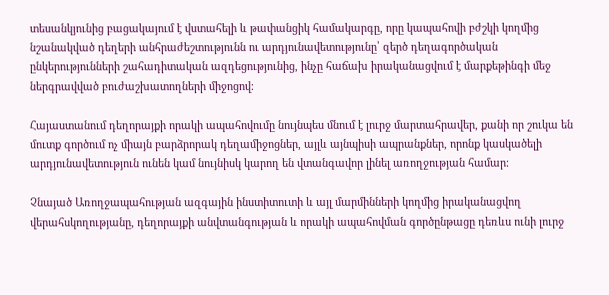տեսանկյունից բացակայում է վստահելի և թափանցիկ համակարգը, որը կապահովի բժշկի կողմից նշանակված դեղերի անհրաժեշտությունն ու արդյունավետությունը՝ զերծ դեղագործական ընկերությունների շահադիտական ազդեցությունից, ինչը հաճախ իրականացվում է մարքեթինգի մեջ ներգրավված բուժաշխատողների միջոցով։

Հայաստանում դեղորայքի որակի ապահովումը նույնպես մնում է լուրջ մարտահրավեր, քանի որ շուկա են մուտք գործում ոչ միայն բարձրորակ դեղամիջոցներ, այլև այնպիսի ապրանքներ, որոնք կասկածելի արդյունավետություն ունեն կամ նույնիսկ կարող են վտանգավոր լինել առողջության համար։

Չնայած Առողջապահության ազգային ինստիտուտի և այլ մարմինների կողմից իրականացվող վերահսկողությանը, դեղորայքի անվտանգության և որակի ապահովման գործընթացը դեռևս ունի լուրջ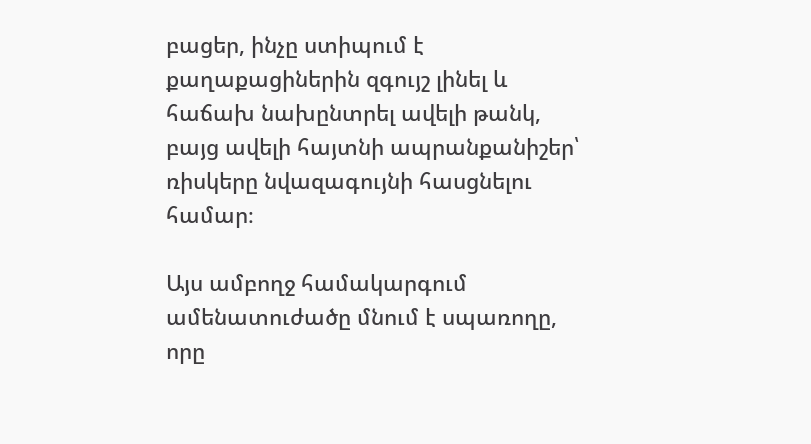բացեր, ինչը ստիպում է քաղաքացիներին զգույշ լինել և հաճախ նախընտրել ավելի թանկ, բայց ավելի հայտնի ապրանքանիշեր՝ ռիսկերը նվազագույնի հասցնելու համար։

Այս ամբողջ համակարգում ամենատուժածը մնում է սպառողը, որը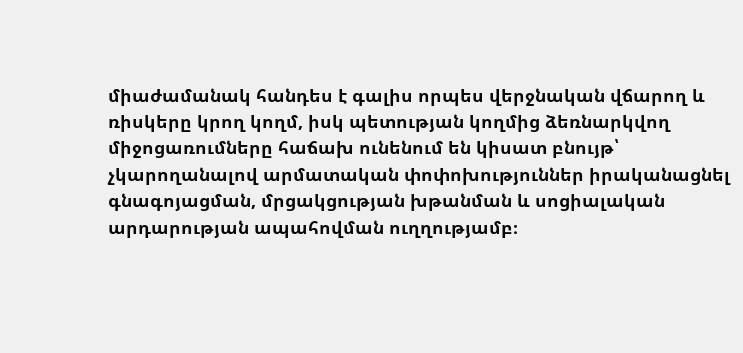միաժամանակ հանդես է գալիս որպես վերջնական վճարող և ռիսկերը կրող կողմ, իսկ պետության կողմից ձեռնարկվող միջոցառումները հաճախ ունենում են կիսատ բնույթ՝ չկարողանալով արմատական փոփոխություններ իրականացնել գնագոյացման, մրցակցության խթանման և սոցիալական արդարության ապահովման ուղղությամբ։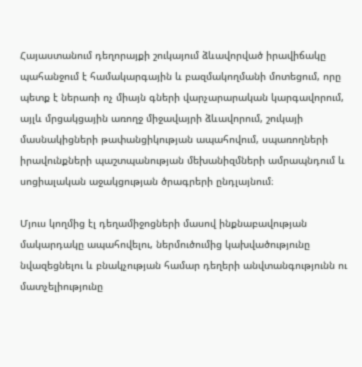Հայաստանում դեղորայքի շուկայում ձևավորված իրավիճակը պահանջում է համակարգային և բազմակողմանի մոտեցում, որը պետք է ներառի ոչ միայն գների վարչարարական կարգավորում, այլև մրցակցային առողջ միջավայրի ձևավորում, շուկայի մասնակիցների թափանցիկության ապահովում, սպառողների իրավունքների պաշտպանության մեխանիզմների ամրապնդում և սոցիալական աջակցության ծրագրերի ընդլայնում։

Մյուս կողմից էլ դեղամիջոցների մասով ինքնաբավության մակարդակը ապահովելու, ներմուծումից կախվածությունը նվազեցնելու և բնակչության համար դեղերի անվտանգությունն ու մատչելիությունը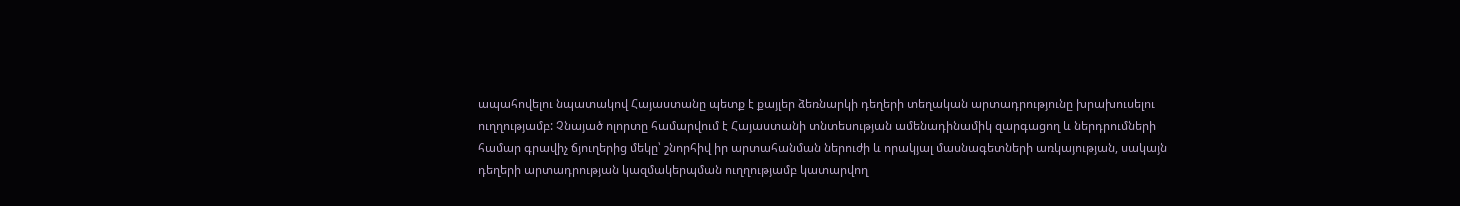ապահովելու նպատակով Հայաստանը պետք է քայլեր ձեռնարկի դեղերի տեղական արտադրությունը խրախուսելու ուղղությամբ: Չնայած ոլորտը համարվում է Հայաստանի տնտեսության ամենադինամիկ զարգացող և ներդրումների համար գրավիչ ճյուղերից մեկը՝ շնորհիվ իր արտահանման ներուժի և որակյալ մասնագետների առկայության, սակայն դեղերի արտադրության կազմակերպման ուղղությամբ կատարվող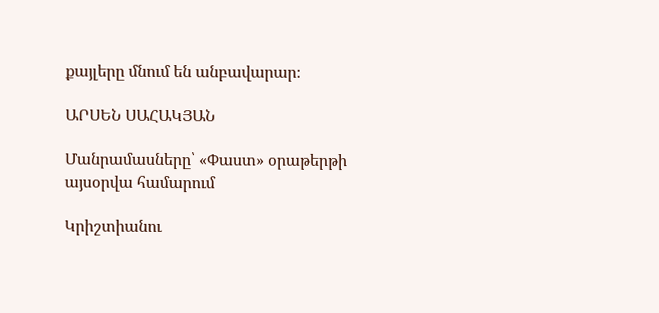քայլերը մնում են անբավարար։

ԱՐՍԵՆ ՍԱՀԱԿՅԱՆ

Մանրամասները՝ «Փաստ» օրաթերթի այսօրվա համարում

Կրիշտիանու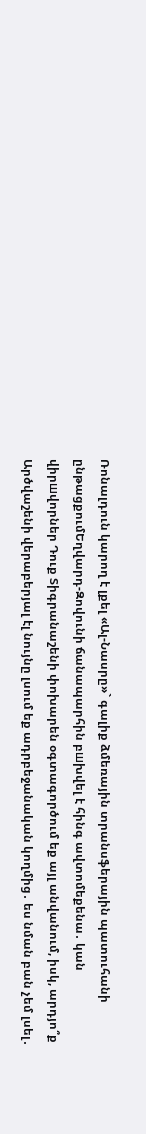Ռոնալդուն կարող է լքել «Ալ-Նասրը»` գալիք ձմեռային տրանսֆերային պատուհանի ընթացքումԵղվարդ-Զովունի ճանապարհին բшխվել է հինգ ավտոմեքենա․ կան վիրшվորներ Դուք Տիգրանաշենի փոխարեն օգտագործում եք այլ անվանում, իսկ, արդյո՞ք Արծվաշենի վերաբերյալ էլ նույնը լսում եք ադրբեջանական կողմից․ ես նման բան չեմ լսել․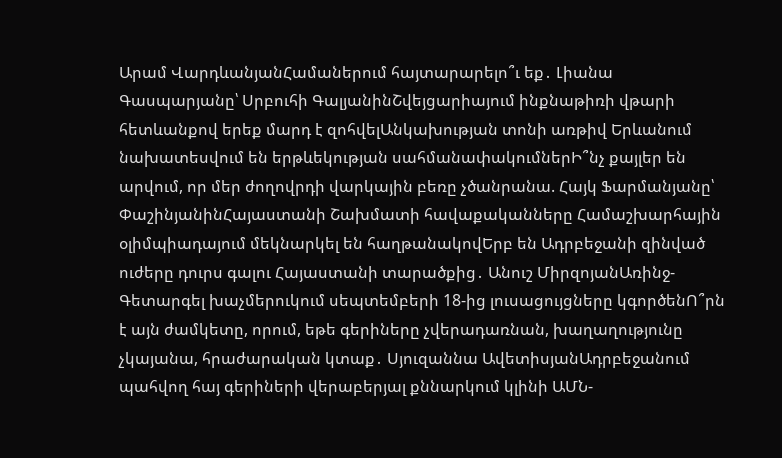Արամ ՎարդևանյանՀամաներում հայտարարելո՞ւ եք․ Լիանա Գասպարյանը՝ Սրբուհի ԳալյանինՇվեյցարիայում ինքնաթիռի վթարի հետևանքով երեք մարդ է զոհվելԱնկախության տոնի առթիվ Երևանում նախատեսվում են երթևեկության սահմանափակումներԻ՞նչ քայլեր են արվում, որ մեր ժողովրդի վարկային բեռը չծանրանա. Հայկ Ֆարմանյանը՝ ՓաշինյանինՀայաստանի Շախմատի հավաքականները Համաշխարհային օլիմպիադայում մեկնարկել են հաղթանակովԵրբ են Ադրբեջանի զինված ուժերը դուրս գալու Հայաստանի տարածքից․ Անուշ ՄիրզոյանԱռինջ-Գետարգել խաչմերուկում սեպտեմբերի 18-ից լուսացույցները կգործենՈ՞րն է այն ժամկետը, որում, եթե գերիները չվերադառնան, խաղաղությունը չկայանա, հրաժարական կտաք․ Սյուզաննա ԱվետիսյանԱդրբեջանում պահվող հայ գերիների վերաբերյալ քննարկում կլինի ԱՄՆ-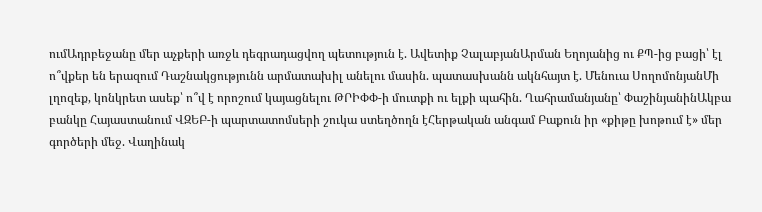ումԱդրբեջանը մեր աչքերի առջև դեգրադացվող պետություն է. Ավետիք ՉալաբյանԱրման Եղոյանից ու ՔՊ-ից բացի՝ էլ ո՞վքեր են երազում Դաշնակցությունն արմատախիլ անելու մասին. պատասխանն ակնհայտ է. Մենուա ՍողոմոնյանՄի լղոզեք, կոնկրետ ասեք՝ ո՞վ է որոշում կայացնելու ԹՐԻՓՓ-ի մուտքի ու ելքի պահին. Ղահրամանյանը՝ ՓաշինյանինԱկբա բանկը Հայաստանում ՎԶԵԲ-ի պարտատոմսերի շուկա ստեղծողն էՀերթական անգամ Բաքուն իր «քիթը խոթում է» մեր գործերի մեջ. Վաղինակ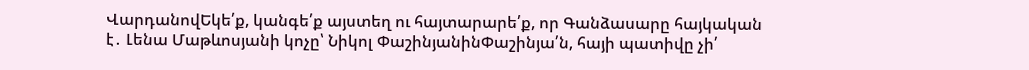ՎարդանովԵկե՛ք, կանգե՛ք այստեղ ու հայտարարե՛ք, որ Գանձասարը հայկական է․ Լենա Մաթևոսյանի կոչը՝ Նիկոլ ՓաշինյանինՓաշինյա՛ն, հայի պատիվը չի՛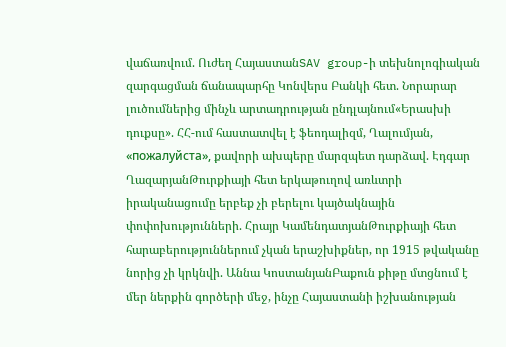վաճառվում. Ուժեղ ՀայաստանSAV group-ի տեխնոլոգիական զարգացման ճանապարհը Կոնվերս Բանկի հետ. Նորարար լուծումներից մինչև արտադրության ընդլայնում«Երասխի դուքսը». ՀՀ-ում հաստատվել է ֆեոդալիզմ, Ղալումյան, «пожалуйста», քավորի ախպերը մարզպետ դարձավ. Էդգար ՂազարյանԹուրքիայի հետ երկաթուղով առևտրի իրականացումը երբեք չի բերելու կայծակնային փոփոխությունների. Հրայր ԿամենդատյանԹուրքիայի հետ հարաբերություններում չկան երաշխիքներ, որ 1915 թվականը նորից չի կրկնվի. Աննա ԿոստանյանԲաքուն քիթը մտցնում է մեր ներքին գործերի մեջ, ինչը Հայաստանի իշխանության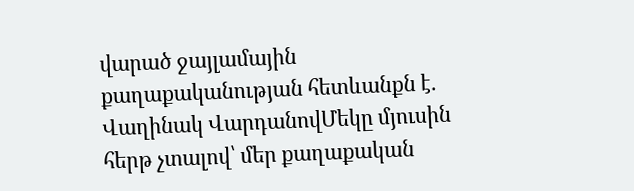վարած ջայլամային քաղաքականության հետևանքն է․ Վաղինակ ՎարդանովՄեկը մյուսին հերթ չտալով՝ մեր քաղաքական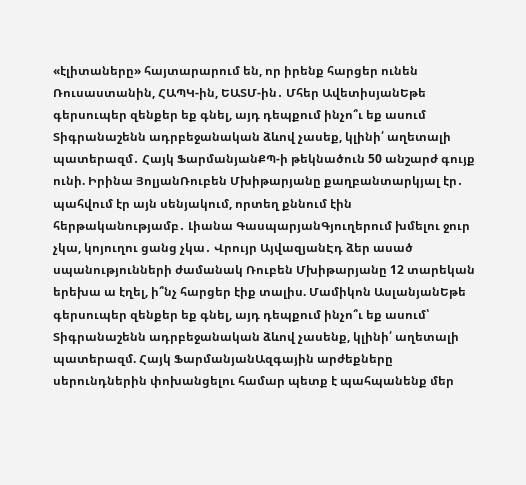«էլիտաները» հայտարարում են, որ իրենք հարցեր ունեն Ռուսաստանին, ՀԱՊԿ-ին, ԵԱՏՄ-ին․ Մհեր ԱվետիսյանԵթե գերսուպեր զենքեր եք գնել, այդ դեպքում ինչո՞ւ եք ասում Տիգրանաշենն ադրբեջանական ձևով չասեք, կլինի՛ աղետալի պատերազմ․ Հայկ ՖարմանյանՔՊ-ի թեկնածուն 50 անշարժ գույք ունի. Իրինա ՅոլյանՌուբեն Մխիթարյանը քաղբանտարկյալ էր․ պահվում էր այն սենյակում, որտեղ քննում էին հերթականությամբ․ Լիանա ԳասպարյանԳյուղերում խմելու ջուր չկա, կոյուղու ցանց չկա․ Վրույր ԱյվազյանԷդ ձեր ասած սպանությունների ժամանակ Ռուբեն Մխիթարյանը 12 տարեկան երեխա ա էղել, ի՞նչ հարցեր էիք տալիս. Մամիկոն ԱսլանյանԵթե գերսուպեր զենքեր եք գնել, այդ դեպքում ինչո՞ւ եք ասում՝ Տիգրանաշենն ադրբեջանական ձևով չասենք, կլինի՛ աղետալի պատերազմ. Հայկ ՖարմանյանԱզգային արժեքները սերունդներին փոխանցելու համար պետք է պահպանենք մեր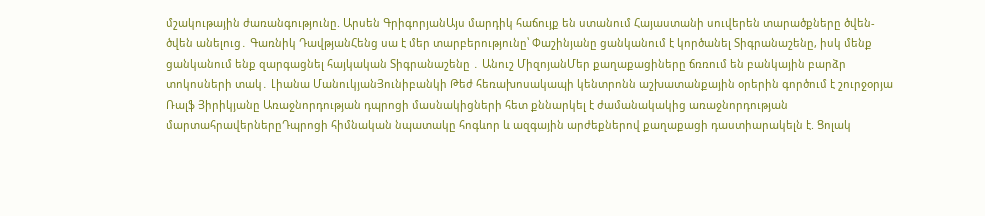մշակութային ժառանգությունը. Արսեն ԳրիգորյանԱյս մարդիկ հաճույք են ստանում Հայաստանի սուվերեն տարածքները ծվեն-ծվեն անելուց․ Գառնիկ ԴավթյանՀենց սա է մեր տարբերությունը՝ Փաշինյանը ցանկանում է կործանել Տիգրանաշենը, իսկ մենք ցանկանում ենք զարգացնել հայկական Տիգրանաշենը ․ Անուշ ՄիզոյանՄեր քաղաքացիները ճռռում են բանկային բարձր տոկոսների տակ․ Լիանա ՄանուկյանՅունիբանկի Թեժ հեռախոսակապի կենտրոնն աշխատանքային օրերին գործում է շուրջօրյա Ռալֆ Յիրիկյանը Առաջնորդության դպրոցի մասնակիցների հետ քննարկել է ժամանակակից առաջնորդության մարտահրավերներըԴպրոցի հիմնական նպատակը հոգևոր և ազգային արժեքներով քաղաքացի դաստիարակելն է. Ցոլակ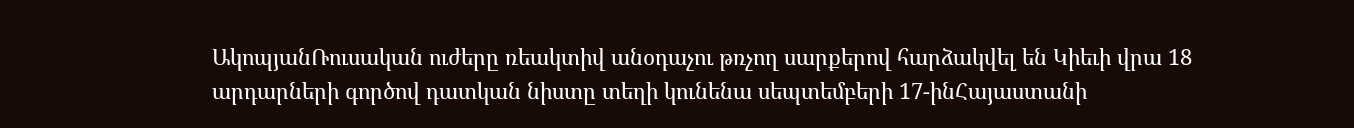ԱկոպյանՌուսական ուժերը ռեակտիվ անօդաչու թռչող սարքերով հարձակվել են Կիեւի վրա 18 արդարների գործով դատկան նիստը տեղի կունենա սեպտեմբերի 17-ինՀայաստանի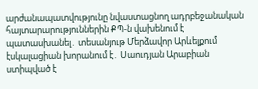արժանապատվությունը նվաստացնող ադրբեջանական հայտարարություններին ՔՊ-ն վախենում է պատասխանել․ տեսանյութ Մերձավոր Արևելքում էսկալացիան խորանում է․ Սաուդյան Արաբիան ստիպված է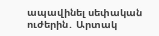ապավինել սեփական ուժերին․ Արտակ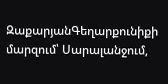ԶաքարյանԳեղարքունիքի մարզում՝ Սարալանջում,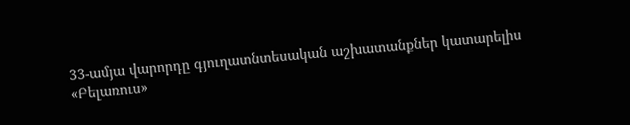33-ամյա վարորդը գյուղատնտեսական աշխատանքներ կատարելիս «Բելառուս»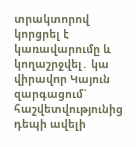տրակտորով կորցրել է կառավարումը և կողաշրջվել․ կա վիրավnր Կայուն զարգացում` հաշվետվությունից դեպի ավելի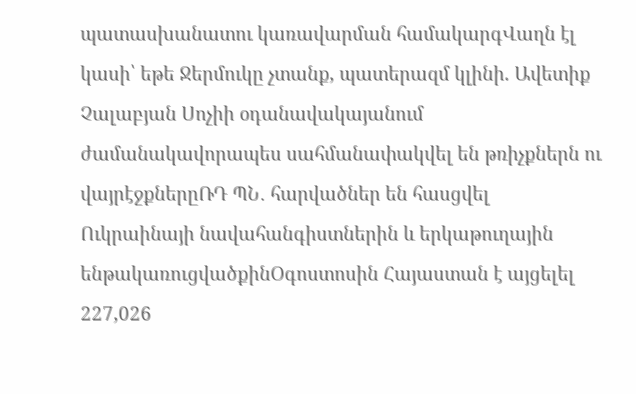պատասխանատու կառավարման համակարգՎաղն էլ կասի՝ եթե Ջերմուկը չտանք, պատերազմ կլինի. Ավետիք Չալաբյան Սոչիի օդանավակայանում ժամանակավորապես սահմանափակվել են թռիչքներն ու վայրէջքներըՌԴ ՊՆ․ հարվածներ են հասցվել Ուկրաինայի նավահանգիստներին և երկաթուղային ենթակառուցվածքինՕգոստոսին Հայաստան է այցելել 227,026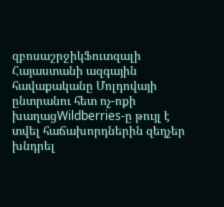զբոսաշրջիկՖուտզալի Հայաստանի ազգային հավաքականը Մոլդովայի ընտրանու հետ ոչ-ոքի խաղացWildberries-ը թույլ է տվել հաճախորդներին զեղչեր խնդրել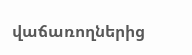վաճառողներից